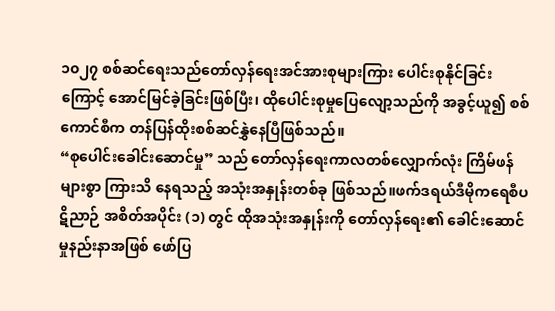၁၀၂၇ စစ်ဆင်ရေးသည်တော်လှန်ရေးအင်အားစုများကြား ပေါင်းစုနိုင်ခြင်းကြောင့် အောင်မြင်ခဲ့ခြင်းဖြစ်ပြီး၊ ထိုပေါင်းစုမှုပြေလျော့သည်ကို အခွင့်ယူ၍ စစ်ကောင်စီက တန်ပြန်ထိုးစစ်ဆင်နွှဲနေပြီဖြစ်သည်။
“စုပေါင်းခေါင်းဆောင်မှု” သည် တော်လှန်ရေးကာလတစ်လျှောက်လုံး ကြိမ်ဖန်များစွာ ကြားသိ နေရသည့် အသုံးအနှုန်းတစ်ခု ဖြစ်သည်။ဖက်ဒရယ်ဒီမိုကရေစီပဋိညာဉ် အစိတ်အပိုင်း (၁) တွင် ထိုအသုံးအနှုန်းကို တော်လှန်ရေး၏ ခေါင်းဆောင်မှုနည်းနာအဖြစ် ဖော်ပြ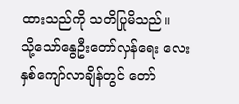ထားသည်ကို သတိပြုမိသည်။
သို့သော်နွေဦးတော်လှန်ရေး လေးနှစ်ကျော်လာချိန်တွင် တော်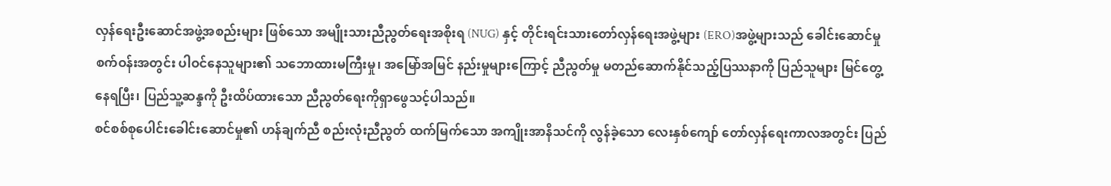လှန်ရေးဦးဆောင်အဖွဲ့အစည်းများ ဖြစ်သော အမျိုးသားညီညွတ်ရေးအစိုးရ (NUG) နှင့် တိုင်းရင်းသားတော်လှန်ရေးအဖွဲ့များ (ERO)အဖွဲ့များသည် ခေါင်းဆောင်မှုစက်ဝန်းအတွင်း ပါဝင်နေသူများ၏ သဘောထားမကြီးမှု၊ အမြော်အမြင် နည်းမှုများကြောင့် ညီညွတ်မှု မတည်ဆောက်နိုင်သည့်ပြဿနာကို ပြည်သူများ မြင်တွေ့ နေရပြီး၊ ပြည်သူ့ဆန္ဒကို ဦးထိပ်ထားသော ညီညွတ်ရေးကိုရှာဖွေသင့်ပါသည်။
စင်စစ်စုပေါင်းခေါင်းဆောင်မှု၏ ဟန်ချက်ညီ စည်းလုံးညီညွတ် ထက်မြက်သော အကျိုးအာနိသင်ကို လွန်ခဲ့သော လေးနှစ်ကျော် တော်လှန်ရေးကာလအတွင်း ပြည်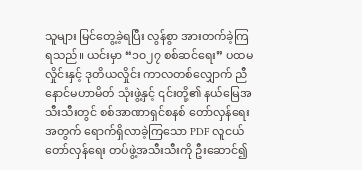သူများ မြင်တွေ့ခဲ့ရပြီး လွန်စွာ အားတက်ခဲ့ကြ ရသည်။ ယင်းမှာ “၁၀၂၇ စစ်ဆင်ရေး” ပထမလှိုင်းနှင့် ဒုတိယလှိုင်း ကာလတစ်လျှောက် ညီနောင်မဟာမိတ် သုံးဖွဲ့နှင့် ၎င်းတို့၏ နယ်မြေအသီးသီးတွင် စစ်အာဏာရှင်စနစ် တော်လှန်ရေးအတွက် ရောက်ရှိလာခဲ့ကြသော PDF လူငယ် တော်လှန်ရေး တပ်ဖွဲ့အသီးသီးကို ဦးဆောင်၍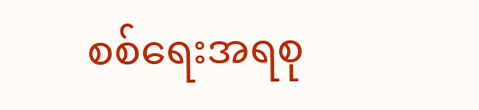စစ်ရေးအရစု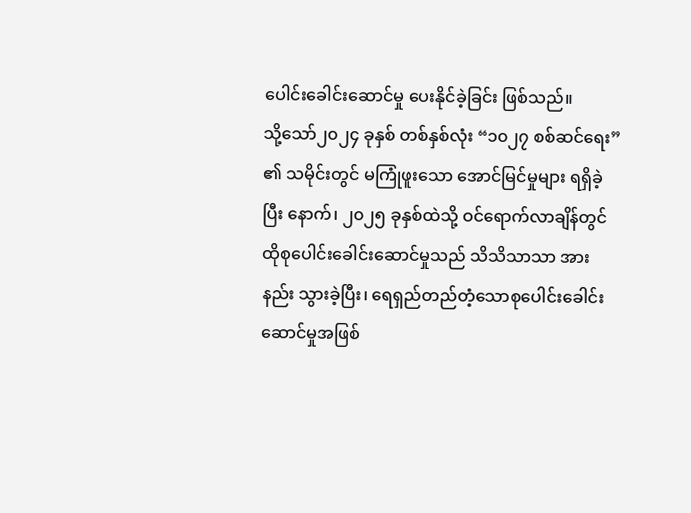ပေါင်းခေါင်းဆောင်မှု ပေးနိုင်ခဲ့ခြင်း ဖြစ်သည်။
သို့သော်၂၀၂၄ ခုနှစ် တစ်နှစ်လုံး “၁၀၂၇ စစ်ဆင်ရေး” ၏ သမိုင်းတွင် မကြုံဖူးသော အောင်မြင်မှုများ ရရှိခဲ့ပြီး နောက်၊ ၂၀၂၅ ခုနှစ်ထဲသို့ ဝင်ရောက်လာချိန်တွင်ထိုစုပေါင်းခေါင်းဆောင်မှုသည် သိသိသာသာ အားနည်း သွားခဲ့ပြီး၊ ရေရှည်တည်တံ့သောစုပေါင်းခေါင်းဆောင်မှုအဖြစ်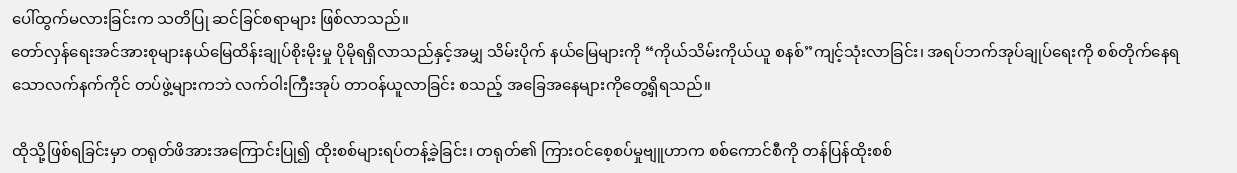ပေါ်ထွက်မလားခြင်းက သတိပြု ဆင်ခြင်စရာများ ဖြစ်လာသည်။
တော်လှန်ရေးအင်အားစုများနယ်မြေထိန်းချုပ်စိုးမိုးမှု ပိုမိုရရှိလာသည်နှင့်အမျှ သိမ်းပိုက် နယ်မြေများကို “ကိုယ်သိမ်းကိုယ်ယူ စနစ်”ကျင့်သုံးလာခြင်း၊ အရပ်ဘက်အုပ်ချုပ်ရေးကို စစ်တိုက်နေရသောလက်နက်ကိုင် တပ်ဖွဲ့များကဘဲ လက်ဝါးကြီးအုပ် တာဝန်ယူလာခြင်း စသည့် အခြေအနေများကိုတွေ့ရှိရသည်။

ထိုသို့ဖြစ်ရခြင်းမှာ တရုတ်ဖိအားအကြောင်းပြု၍ ထိုးစစ်များရပ်တန့်ခဲ့ခြင်း၊ တရုတ်၏ ကြားဝင်စေ့စပ်မှုဗျူဟာက စစ်ကောင်စီကို တန်ပြန်ထိုးစစ်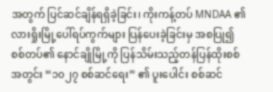အတွက် ပြင်ဆင်ချိန်ရရှိခဲ့ခြင်း၊ ကိုးကန့်တပ် MNDAA ၏ လားရှိုးမြို့ပေါ်ရပ်ကွက်များ ပြန်ပေးခဲ့ခြင်းမှ အစပြု၍ စစ်တပ်၏ နောင်ချိုမြို့ကို ပြန်သိမ်းသည့်တန်ပြန်ထိုးစစ်အတွင်း “၁၀၂၇ စစ်ဆင်ရေး” ၏ ပူးပေါင်း စစ်ဆင်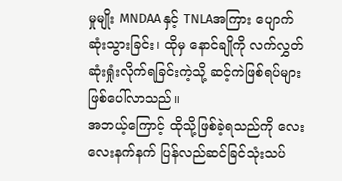မှုမျိုး MNDAA နှင့် TNLAအကြား ပျောက်ဆုံးသွားခြင်း၊ ထိုမှ နောင်ချိုကို လက်လွှတ်ဆုံးရှုံးလိုက်ရခြင်းကဲ့သို့ ဆင့်ကဲဖြစ်ရပ်များ ဖြစ်ပေါ်လာသည်။
အဘယ့်ကြောင့် ထိုသို့ဖြစ်ခဲ့ရသည်ကို လေးလေးနက်နက် ပြန်လည်ဆင်ခြင်သုံးသပ်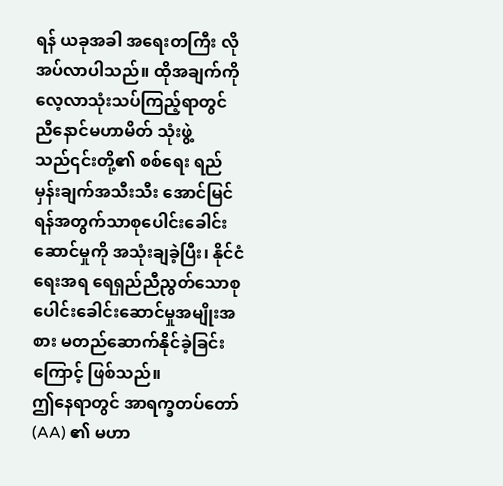ရန် ယခုအခါ အရေးတကြီး လိုအပ်လာပါသည်။ ထိုအချက်ကို လေ့လာသုံးသပ်ကြည့်ရာတွင် ညီနောင်မဟာမိတ် သုံးဖွဲ့သည်၎င်းတို့၏ စစ်ရေး ရည်မှန်းချက်အသီးသီး အောင်မြင်ရန်အတွက်သာစုပေါင်းခေါင်းဆောင်မှုကို အသုံးချခဲ့ပြီး၊ နိုင်ငံရေးအရ ရေရှည်ညီညွတ်သောစုပေါင်းခေါင်းဆောင်မှုအမျိုးအစား မတည်ဆောက်နိုင်ခဲ့ခြင်းကြောင့် ဖြစ်သည်။
ဤနေရာတွင် အာရက္ခတပ်တော် (AA) ၏ မဟာ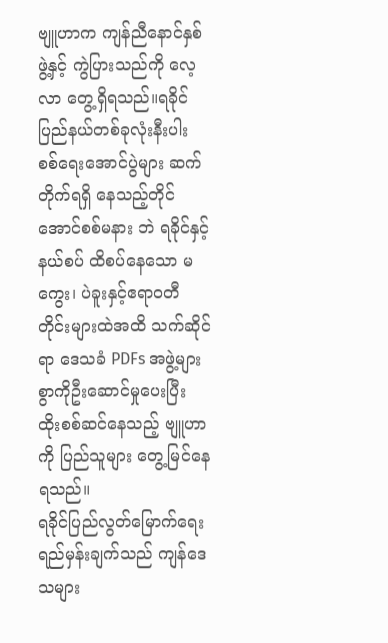ဗျူဟာက ကျန်ညီနောင်နှစ်ဖွဲ့နှင့် ကွဲပြားသည်ကို လေ့လာ တွေ့ရှိရသည်။ရခိုင်ပြည်နယ်တစ်ခုလုံးနီးပါး စစ်ရေးအောင်ပွဲများ ဆက်တိုက်ရရှိ နေသည့်တိုင်အောင်စစ်မနား ဘဲ ရခိုင်နှင့် နယ်စပ် ထိစပ်နေသော မကွေး၊ ပဲခူးနှင့်ဧရာဝတီတိုင်းများထဲအထိ သက်ဆိုင်ရာ ဒေသခံ PDFs အဖွဲ့များစွာကိုဦးဆောင်မှုပေးပြီး ထိုးစစ်ဆင်နေသည့် ဗျူဟာကို ပြည်သူများ တွေ့မြင်နေရသည်။
ရခိုင်ပြည်လွတ်မြောက်ရေးရည်မှန်းချက်သည် ကျန်ဒေသများ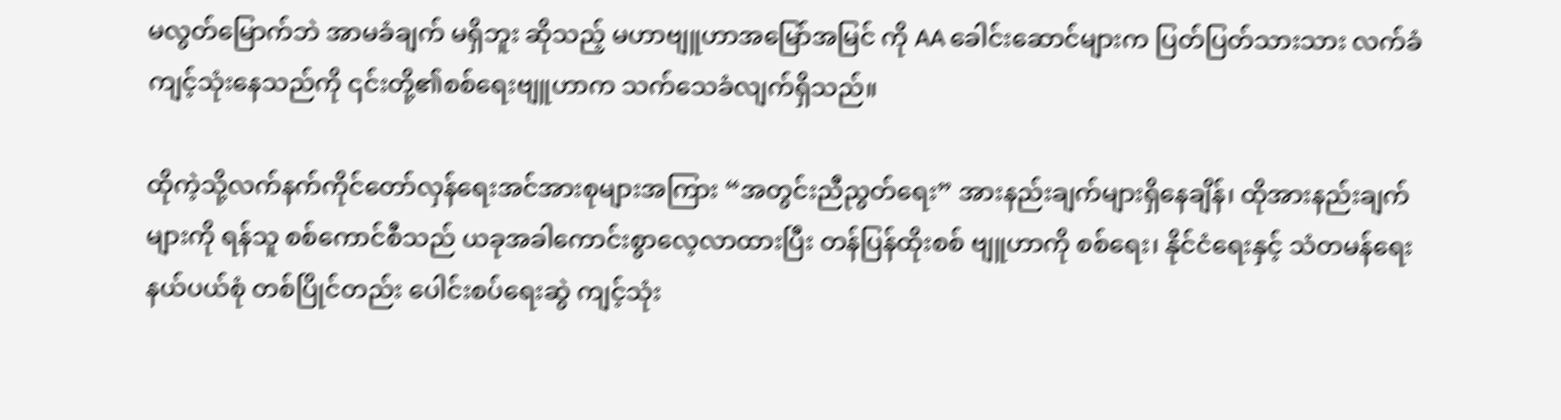မလွတ်မြောက်ဘဲ အာမခံချက် မရှိဘူး ဆိုသည့် မဟာဗျူဟာအမြော်အမြင် ကို AA ခေါင်းဆောင်များက ပြတ်ပြတ်သားသား လက်ခံကျင့်သုံးနေသည်ကို ၎င်းတို့၏စစ်ရေးဗျူဟာက သက်သေခံလျက်ရှိသည်။

ထိုကဲ့သို့လက်နက်ကိုင်တော်လှန်ရေးအင်အားစုများအကြား “အတွင်းညီညွတ်ရေး” အားနည်းချက်များရှိနေချိန်၊ ထိုအားနည်းချက်များကို ရန်သူ စစ်ကောင်စီသည် ယခုအခါကောင်းစွာလေ့လာထားပြီး တန်ပြန်ထိုးစစ် ဗျူဟာကို စစ်ရေး၊ နိုင်ငံရေးနှင့် သံတမန်ရေးနယ်ပယ်စုံ တစ်ပြိုင်တည်း ပေါင်းစပ်ရေးဆွဲ ကျင့်သုံး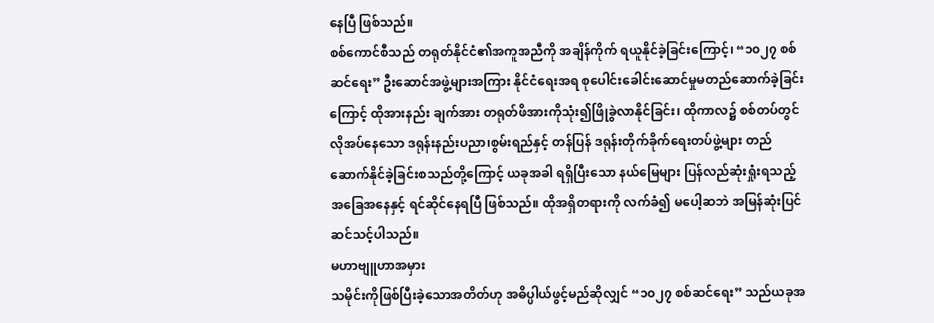နေပြီ ဖြစ်သည်။
စစ်ကောင်စီသည် တရုတ်နိုင်ငံ၏အကူအညီကို အချိန်ကိုက် ရယူနိုင်ခဲ့ခြင်းကြောင့်၊ “၁၀၂၇ စစ်ဆင်ရေး” ဦးဆောင်အဖွဲ့များအကြား နိုင်ငံရေးအရ စုပေါင်းခေါင်းဆောင်မှုမတည်ဆောက်ခဲ့ခြင်းကြောင့် ထိုအားနည်း ချက်အား တရုတ်ဖိအားကိုသုံး၍ဖြိုခွဲလာနိုင်ခြင်း၊ ထိုကာလ၌ စစ်တပ်တွင် လိုအပ်နေသော ဒရုန်းနည်းပညာ၊စွမ်းရည်နှင့် တန်ပြန် ဒရုန်းတိုက်ခိုက်ရေးတပ်ဖွဲ့များ တည်ဆောက်နိုင်ခဲ့ခြင်းစသည်တို့ကြောင့် ယခုအခါ ရရှိပြီးသော နယ်မြေများ ပြန်လည်ဆုံးရှုံးရသည့်အခြေအနေနှင့် ရင်ဆိုင်နေရပြီ ဖြစ်သည်။ ထိုအရှိတရားကို လက်ခံ၍ မပေါ့ဆဘဲ အမြန်ဆုံးပြင်ဆင်သင့်ပါသည်။
မဟာဗျူဟာအမှား
သမိုင်းကိုဖြစ်ပြီးခဲ့သောအတိတ်ဟု အဓိပ္ပါယ်ဖွင့်မည်ဆိုလျှင် “၁၀၂၇ စစ်ဆင်ရေး” သည်ယခုအ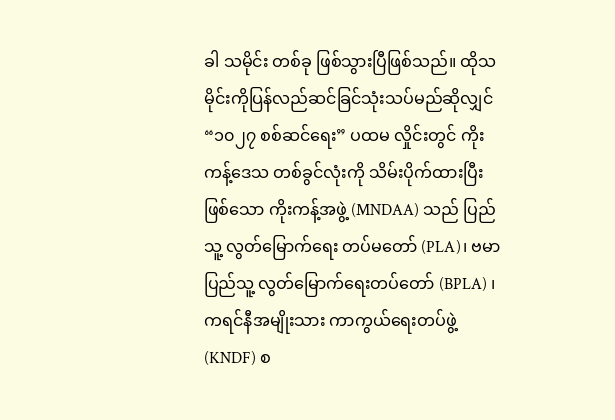ခါ သမိုင်း တစ်ခု ဖြစ်သွားပြီဖြစ်သည်။ ထိုသမိုင်းကိုပြန်လည်ဆင်ခြင်သုံးသပ်မည်ဆိုလျှင် “၁၀၂၇ စစ်ဆင်ရေး” ပထမ လှိုင်းတွင် ကိုးကန့်ဒေသ တစ်ခွင်လုံးကို သိမ်းပိုက်ထားပြီးဖြစ်သော ကိုးကန့်အဖွဲ့ (MNDAA) သည် ပြည်သူ့ လွတ်မြောက်ရေး တပ်မတော် (PLA)၊ ဗမာပြည်သူ့ လွတ်မြောက်ရေးတပ်တော် (BPLA) ၊ကရင်နီအမျိုးသား ကာကွယ်ရေးတပ်ဖွဲ့ (KNDF) စ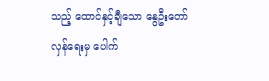သည့် ထောင်နှင့်ချီသော နွေဦးတော်လှန်ရေးမှ ပေါက်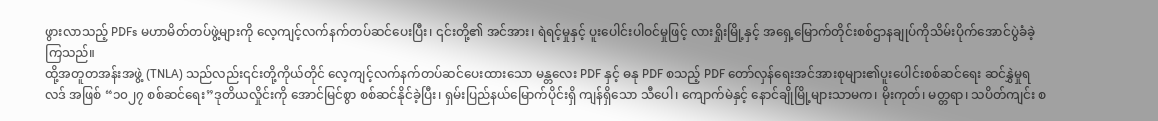ဖွားလာသည့် PDFs မဟာမိတ်တပ်ဖွဲ့များကို လေ့ကျင့်လက်နက်တပ်ဆင်ပေးပြီး၊ ၎င်းတို့၏ အင်အား၊ ရဲရင့်မှုနှင့် ပူးပေါင်းပါဝင်မှုဖြင့် လားရှိုးမြို့နှင့် အရှေ့မြောက်တိုင်းစစ်ဌာနချုပ်ကိုသိမ်းပိုက်အောင်ပွဲခံခဲ့ကြသည်။
ထို့အတူတအန်းအဖွဲ့ (TNLA) သည်လည်း၎င်းတို့ကိုယ်တိုင် လေ့ကျင့်လက်နက်တပ်ဆင်ပေးထားသော မန္တလေး PDF နှင့် ဓနု PDF စသည့် PDF တော်လှန်ရေးအင်အားစုများ၏ပူးပေါင်းစစ်ဆင်ရေး ဆင်နွှဲမှုရလဒ် အဖြစ် “၁၀၂၇ စစ်ဆင်ရေး”ဒုတိယလှိုင်းကို အောင်မြင်စွာ စစ်ဆင်နိုင်ခဲ့ပြီး၊ ရှမ်းပြည်နယ်မြောက်ပိုင်းရှိ ကျန်ရှိသော သီပေါ၊ ကျောက်မဲနှင့် နောင်ချိုမြို့များသာမက၊ မိုးကုတ်၊ မတ္တရာ၊ သပိတ်ကျင်း စ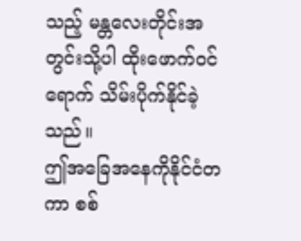သည့် မန္တလေးတိုင်းအတွင်းသို့ပါ ထိုးဖောက်ဝင်ရောက် သိမ်းပိုက်နိုင်ခဲ့သည်။
ဤအခြေအနေကိုနိုင်ငံတကာ စစ်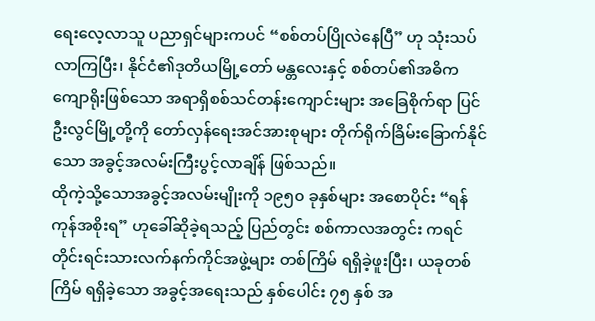ရေးလေ့လာသူ ပညာရှင်များကပင် “စစ်တပ်ပြိုလဲနေပြီ” ဟု သုံးသပ်လာကြပြီး၊ နိုင်ငံ၏ဒုတိယမြို့တော် မန္တလေးနှင့် စစ်တပ်၏အဓိကကျောရိုးဖြစ်သော အရာရှိစစ်သင်တန်းကျောင်းများ အခြေစိုက်ရာ ပြင်ဦးလွင်မြို့တို့ကို တော်လှန်ရေးအင်အားစုများ တိုက်ရိုက်ခြိမ်းခြောက်နိုင်သော အခွင့်အလမ်းကြီးပွင့်လာချိန် ဖြစ်သည်။
ထိုကဲ့သို့သောအခွင့်အလမ်းမျိုးကို ၁၉၅၀ ခုနှစ်များ အစောပိုင်း “ရန်ကုန်အစိုးရ” ဟုခေါ်ဆိုခဲ့ရသည့် ပြည်တွင်း စစ်ကာလအတွင်း ကရင်တိုင်းရင်းသားလက်နက်ကိုင်အဖွဲ့များ တစ်ကြိမ် ရရှိခဲ့ဖူးပြီး၊ ယခုတစ်ကြိမ် ရရှိခဲ့သော အခွင့်အရေးသည် နှစ်ပေါင်း ၇၅ နှစ် အ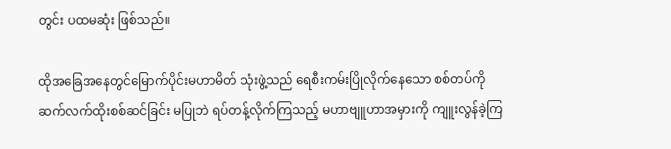တွင်း ပထမဆုံး ဖြစ်သည်။

ထိုအခြေအနေတွင်မြောက်ပိုင်းမဟာမိတ် သုံးဖွဲ့သည် ရေစီးကမ်းပြိုလိုက်နေသော စစ်တပ်ကို ဆက်လက်ထိုးစစ်ဆင်ခြင်း မပြုဘဲ ရပ်တန့်လိုက်ကြသည့် မဟာဗျူဟာအမှားကို ကျူးလွန်ခဲ့ကြ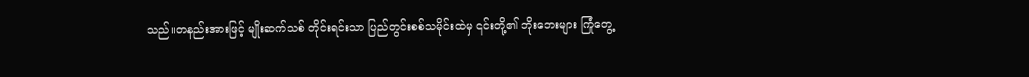သည်။တနည်းအားဖြင့် မျိုးဆက်သစ် တိုင်းရင်းသာ ပြည်တွင်းစစ်သမိုင်းထဲမှ ၎င်းတို့၏ ဘိုးဘေးများ ကြုံတွေ့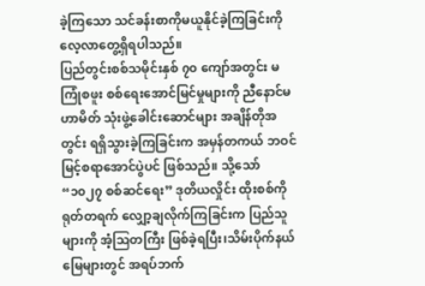ခဲ့ကြသော သင်ခန်းစာကိုမယူနိုင်ခဲ့ကြခြင်းကို လေ့လာတွေ့ရှိရပါသည်။
ပြည်တွင်းစစ်သမိုင်းနှစ် ၇၀ ကျော်အတွင်း မကြုံစဖူး စစ်ရေးအောင်မြင်မှုများကို ညီနောင်မဟာမိတ် သုံးဖွဲ့ခေါင်းဆောင်များ အချိန်တိုအတွင်း ရရှိသွားခဲ့ကြခြင်းက အမှန်တကယ် ဘဝင်မြင့်စရာအောင်ပွဲပင် ဖြစ်သည်။ သို့သော်“၁၀၂၇ စစ်ဆင်ရေး” ဒုတိယလှိုင်း ထိုးစစ်ကိုရုတ်တရက် လျှော့ချလိုက်ကြခြင်းက ပြည်သူများကို အံ့ဩတကြီး ဖြစ်ခဲ့ရပြီး၊သိမ်းပိုက်နယ်မြေများတွင် အရပ်ဘက်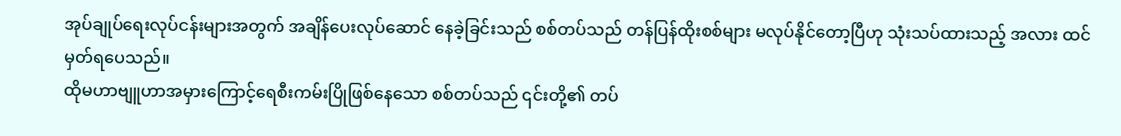အုပ်ချုပ်ရေးလုပ်ငန်းများအတွက် အချိန်ပေးလုပ်ဆောင် နေခဲ့ခြင်းသည် စစ်တပ်သည် တန်ပြန်ထိုးစစ်များ မလုပ်နိုင်တော့ပြီဟု သုံးသပ်ထားသည့် အလား ထင်မှတ်ရပေသည်။
ထိုမဟာဗျူဟာအမှားကြောင့်ရေစီးကမ်းပြိုဖြစ်နေသော စစ်တပ်သည် ၎င်းတို့၏ တပ်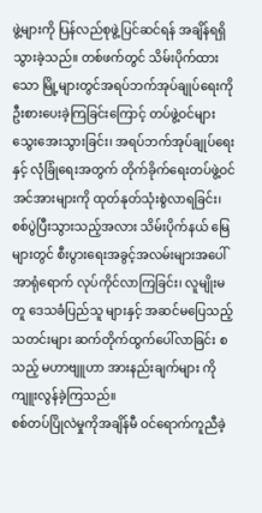ဖွဲ့များကို ပြန်လည်စုဖွဲ့ပြင်ဆင်ရန် အချိန်ရရှိသွားခဲ့သည်။ တစ်ဖက်တွင် သိမ်းပိုက်ထားသော မြို့များတွင်အရပ်ဘက်အုပ်ချုပ်ရေးကို ဦးစားပေးခဲ့ကြခြင်းကြောင့် တပ်ဖွဲ့ဝင်များသွေးအေးသွားခြင်း၊ အရပ်ဘက်အုပ်ချုပ်ရေးနှင့် လုံခြုံရေးအတွက် တိုက်ခိုက်ရေးတပ်ဖွဲ့ဝင် အင်အားများကို ထုတ်နုတ်သုံးစွဲလာရခြင်း၊ စစ်ပွဲပြီးသွားသည့်အလား သိမ်းပိုက်နယ် မြေများတွင် စီးပွားရေးအခွင့်အလမ်းများအပေါ် အာရုံရောက် လုပ်ကိုင်လာကြခြင်း၊ လူမျိုးမတူ ဒေသခံပြည်သူ များနှင့် အဆင်မပြေသည့်သတင်းများ ဆက်တိုက်ထွက်ပေါ်လာခြင်း စသည့် မဟာဗျူဟာ အားနည်းချက်များ ကိုကျူးလွန်ခဲ့ကြသည်။
စစ်တပ်ပြိုလဲမှုကိုအချိန်မီ ဝင်ရောက်ကူညီခဲ့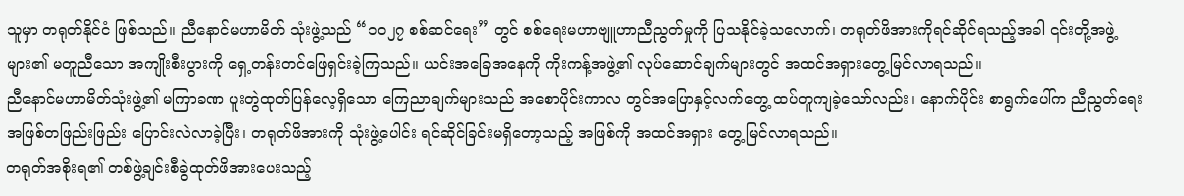သူမှာ တရုတ်နိုင်ငံ ဖြစ်သည်။ ညီနောင်မဟာမိတ် သုံးဖွဲ့သည် “၁၀၂၇ စစ်ဆင်ရေး” တွင် စစ်ရေးမဟာဗျူဟာညီညွတ်မှုကို ပြသနိုင်ခဲ့သလောက်၊ တရုတ်ဖိအားကိုရင်ဆိုင်ရသည့်အခါ ၎င်းတို့အဖွဲ့များ၏ မတူညီသော အကျိုးစီးပွားကို ရှေ့တန်းတင်ဖြေရှင်းခဲ့ကြသည်။ ယင်းအခြေအနေကို ကိုးကန့်အဖွဲ့၏ လုပ်ဆောင်ချက်များတွင် အထင်အရှားတွေ့မြင်လာရသည်။
ညီနောင်မဟာမိတ်သုံးဖွဲ့၏ မကြာခဏ ပူးတွဲထုတ်ပြန်လေ့ရှိသော ကြေညာချက်များသည် အစောပိုင်းကာလ တွင်အပြောနှင့်လက်တွေ့ ထပ်တူကျခဲ့သော်လည်း၊ နောက်ပိုင်း စာရွက်ပေါ်က ညီညွတ်ရေးအဖြစ်တဖြည်းဖြည်း ပြောင်းလဲလာခဲ့ပြီး၊ တရုတ်ဖိအားကို သုံးဖွဲ့ပေါင်း ရင်ဆိုင်ခြင်းမရှိတော့သည့် အဖြစ်ကို အထင်အရှား တွေ့မြင်လာရသည်။
တရုတ်အစိုးရ၏ တစ်ဖွဲ့ချင်းစီခွဲထုတ်ဖိအားပေးသည့်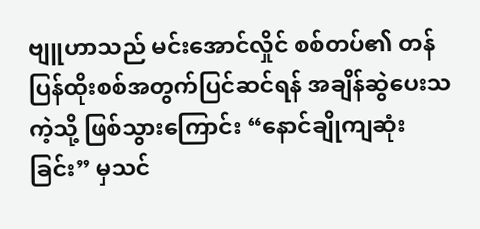ဗျူဟာသည် မင်းအောင်လှိုင် စစ်တပ်၏ တန်ပြန်ထိုးစစ်အတွက်ပြင်ဆင်ရန် အချိန်ဆွဲပေးသကဲ့သို့ ဖြစ်သွားကြောင်း “နောင်ချိုကျဆုံးခြင်း” မှသင်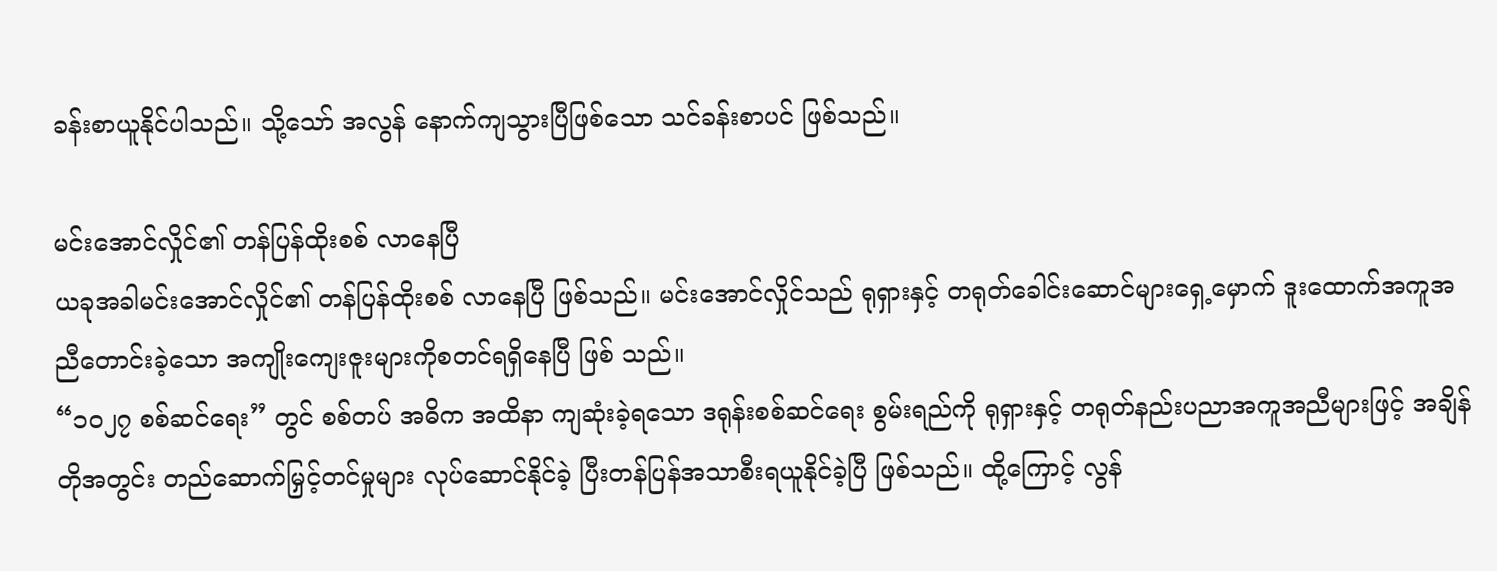ခန်းစာယူနိုင်ပါသည်။ သို့သော် အလွန် နောက်ကျသွားပြီဖြစ်သော သင်ခန်းစာပင် ဖြစ်သည်။

မင်းအောင်လှိုင်၏ တန်ပြန်ထိုးစစ် လာနေပြီ
ယခုအခါမင်းအောင်လှိုင်၏ တန်ပြန်ထိုးစစ် လာနေပြီ ဖြစ်သည်။ မင်းအောင်လှိုင်သည် ရုရှားနှင့် တရုတ်ခေါင်းဆောင်များရှေ့မှောက် ဒူးထောက်အကူအညီတောင်းခဲ့သော အကျိုးကျေးဇူးများကိုစတင်ရရှိနေပြီ ဖြစ် သည်။
“၁၀၂၇ စစ်ဆင်ရေး” တွင် စစ်တပ် အဓိက အထိနာ ကျဆုံးခဲ့ရသော ဒရုန်းစစ်ဆင်ရေး စွမ်းရည်ကို ရုရှားနှင့် တရုတ်နည်းပညာအကူအညီများဖြင့် အချိန်တိုအတွင်း တည်ဆောက်မြှင့်တင်မှုများ လုပ်ဆောင်နိုင်ခဲ့ ပြီးတန်ပြန်အသာစီးရယူနိုင်ခဲ့ပြီ ဖြစ်သည်။ ထို့ကြောင့် လွန်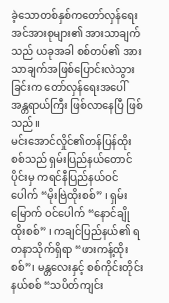ခဲ့သောတစ်နှစ်ကတော်လှန်ရေးအင်အားစုများ၏ အားသာချက်သည် ယခုအခါ စစ်တပ်၏ အားသာချက်အဖြစ်ပြောင်းလဲသွားခြင်းက တော်လှန်ရေးအပေါ် အန္တရာယ်ကြီး ဖြစ်လာနေပြီ ဖြစ်သည်။
မင်းအောင်လှိုင်၏တန်ပြန်ထိုးစစ်သည် ရှမ်းပြည်နယ်တောင်ပိုင်းမှ ကရင်နီပြည်နယ်ဝင်ပေါက် “မိုးဗြဲထိုးစစ်” ၊ ရှမ်းမြောက် ဝင်ပေါက် “နောင်ချိုထိုးစစ်” ၊ ကချင်ပြည်နယ်၏ ရတနာသိုက်ရှိရာ “ဖားကန့်ထိုးစစ်”၊ မန္တလေးနှင့် စစ်ကိုင်းတိုင်းနယ်စစ် “သပိတ်ကျင်း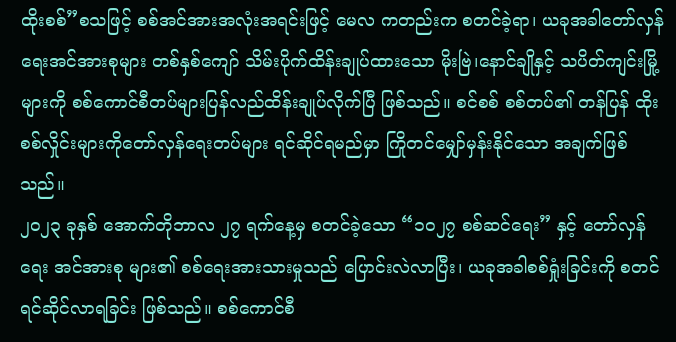ထိုးစစ်”စသဖြင့် စစ်အင်အားအလုံးအရင်းဖြင့် မေလ ကတည်းက စတင်ခဲ့ရာ၊ ယခုအခါတော်လှန်ရေးအင်အားစုများ တစ်နှစ်ကျော် သိမ်းပိုက်ထိန်းချုပ်ထားသော မိုးဗြဲ၊နောင်ချိုနှင့် သပိတ်ကျင်းမြို့များကို စစ်ကောင်စီတပ်များပြန်လည်ထိန်းချုပ်လိုက်ပြီ ဖြစ်သည်။ စင်စစ် စစ်တပ်၏ တန်ပြန် ထိုးစစ်လှိုင်းများကိုတော်လှန်ရေးတပ်များ ရင်ဆိုင်ရမည်မှာ ကြိုတင်မျှော်မှန်းနိုင်သော အချက်ဖြစ်သည်။
၂၀၂၃ ခုနှစ် အောက်တိုဘာလ ၂၇ ရက်နေ့မှ စတင်ခဲ့သော “၁၀၂၇ စစ်ဆင်ရေး” နှင့် တော်လှန်ရေး အင်အားစု များ၏ စစ်ရေးအားသားမှုသည် ပြောင်းလဲလာပြီး၊ ယခုအခါစစ်ရှုံးခြင်းကို စတင်ရင်ဆိုင်လာရခြင်း ဖြစ်သည်။ စစ်ကောင်စီ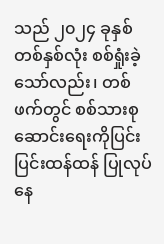သည် ၂၀၂၄ ခုနှစ် တစ်နှစ်လုံး စစ်ရှုံးခဲ့သော်လည်း၊ တစ်ဖက်တွင် စစ်သားစုဆောင်းရေးကိုပြင်းပြင်းထန်ထန် ပြုလုပ်နေ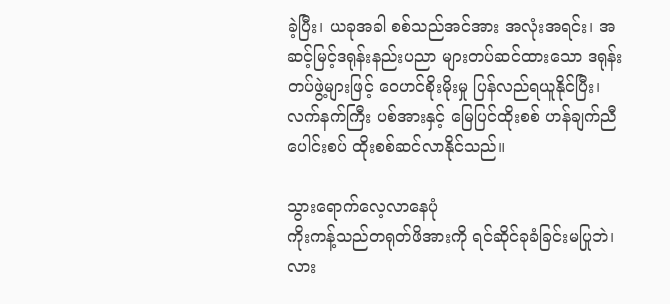ခဲ့ပြီး၊ ယခုအခါ စစ်သည်အင်အား အလုံးအရင်း၊ အဆင့်မြင့်ဒရုန်းနည်းပညာ များတပ်ဆင်ထားသော ဒရုန်းတပ်ဖွဲ့များဖြင့် ဝေဟင်စိုးမိုးမှု ပြန်လည်ရယူနိုင်ပြီး၊ လက်နက်ကြီး ပစ်အားနှင့် မြေပြင်ထိုးစစ် ဟန်ချက်ညီပေါင်းစပ် ထိုးစစ်ဆင်လာနိုင်သည်။

သွားရောက်လေ့လာနေပုံ
ကိုးကန့်သည်တရုတ်ဖိအားကို ရင်ဆိုင်ခုခံခြင်းမပြုဘဲ၊ လား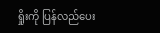ရှိုးကို ပြန်လည်ပေး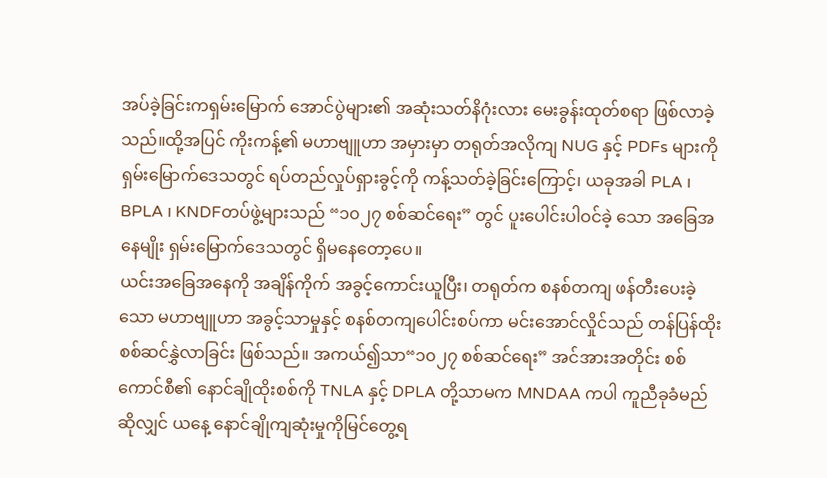အပ်ခဲ့ခြင်းကရှမ်းမြောက် အောင်ပွဲများ၏ အဆုံးသတ်နိဂုံးလား မေးခွန်းထုတ်စရာ ဖြစ်လာခဲ့သည်။ထို့အပြင် ကိုးကန့်၏ မဟာဗျူဟာ အမှားမှာ တရုတ်အလိုကျ NUG နှင့် PDFs များကို ရှမ်းမြောက်ဒေသတွင် ရပ်တည်လှုပ်ရှားခွင့်ကို ကန့်သတ်ခဲ့ခြင်းကြောင့်၊ ယခုအခါ PLA ၊ BPLA ၊ KNDFတပ်ဖွဲ့များသည် “၁၀၂၇ စစ်ဆင်ရေး” တွင် ပူးပေါင်းပါဝင်ခဲ့ သော အခြေအနေမျိုး ရှမ်းမြောက်ဒေသတွင် ရှိမနေတော့ပေ။
ယင်းအခြေအနေကို အချိန်ကိုက် အခွင့်ကောင်းယူပြီး၊ တရုတ်က စနစ်တကျ ဖန်တီးပေးခဲ့သော မဟာဗျူဟာ အခွင့်သာမှုနှင့် စနစ်တကျပေါင်းစပ်ကာ မင်းအောင်လှိုင်သည် တန်ပြန်ထိုးစစ်ဆင်နွှဲလာခြင်း ဖြစ်သည်။ အကယ်၍သာ“၁၀၂၇ စစ်ဆင်ရေး” အင်အားအတိုင်း စစ်ကောင်စီ၏ နောင်ချိုထိုးစစ်ကို TNLA နှင့် DPLA တို့သာမက MNDAA ကပါ ကူညီခုခံမည်ဆိုလျှင် ယနေ့ နောင်ချိုကျဆုံးမှုကိုမြင်တွေ့ရ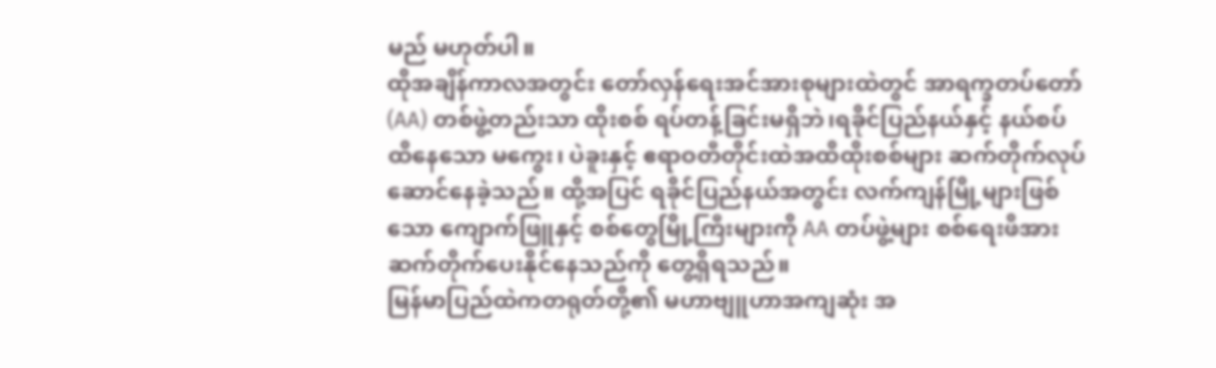မည် မဟုတ်ပါ။
ထိုအချိန်ကာလအတွင်း တော်လှန်ရေးအင်အားစုများထဲတွင် အာရက္ခတပ်တော် (AA) တစ်ဖွဲ့တည်းသာ ထိုးစစ် ရပ်တန့်ခြင်းမရှိဘဲ၊ရခိုင်ပြည်နယ်နှင့် နယ်စပ်ထိနေသော မကွေး၊ ပဲခူးနှင့် ဧရာဝတီတိုင်းထဲအထိထိုးစစ်များ ဆက်တိုက်လုပ်ဆောင်နေခဲ့သည်။ ထို့အပြင် ရခိုင်ပြည်နယ်အတွင်း လက်ကျန်မြို့များဖြစ်သော ကျောက်ဖြူနှင့် စစ်တွေမြို့ကြီးများကို AA တပ်ဖွဲ့များ စစ်ရေးဖိအား ဆက်တိုက်ပေးနိုင်နေသည်ကို တွေ့ရှိရသည်။
မြန်မာပြည်ထဲကတရုတ်တို့၏ မဟာဗျူဟာအကျဆုံး အ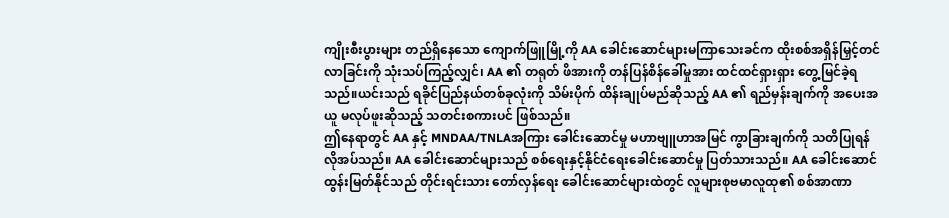ကျိုးစီးပွားများ တည်ရှိနေသော ကျောက်ဖြူမြို့ကို AA ခေါင်းဆောင်များမကြာသေးခင်က ထိုးစစ်အရှိန်မြှင့်တင်လာခြင်းကို သုံးသပ်ကြည့်လျှင်၊ AA ၏ တရုတ် ဖိအားကို တန်ပြန်စိန်ခေါ်မှုအား ထင်ထင်ရှားရှား တွေ့မြင်ခဲ့ရသည်။ယင်းသည် ရခိုင်ပြည်နယ်တစ်ခုလုံးကို သိမ်းပိုက် ထိန်းချုပ်မည်ဆိုသည့် AA ၏ ရည်မှန်းချက်ကို အပေးအယူ မလုပ်ဖူးဆိုသည့် သတင်းစကားပင် ဖြစ်သည်။
ဤနေရာတွင် AA နှင့် MNDAA/TNLAအကြား ခေါင်းဆောင်မှု မဟာဗျူဟာအမြင် ကွာခြားချက်ကို သတိပြုရန်လိုအပ်သည်။ AA ခေါင်းဆောင်များသည် စစ်ရေးနှင့်နိုင်ငံရေးခေါင်းဆောင်မှု ပြတ်သားသည်။ AA ခေါင်းဆောင်ထွန်းမြတ်နိုင်သည် တိုင်းရင်းသား တော်လှန်ရေး ခေါင်းဆောင်များထဲတွင် လူများစုဗမာလူထု၏ စစ်အာဏာ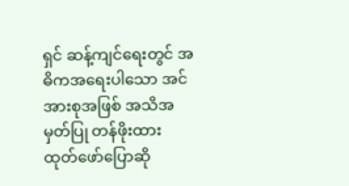ရှင် ဆန့်ကျင်ရေးတွင် အဓိကအရေးပါသော အင်အားစုအဖြစ် အသိအမှတ်ပြု တန်ဖိုးထား ထုတ်ဖော်ပြောဆို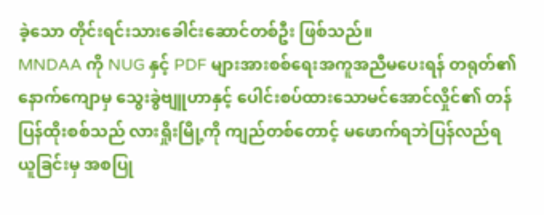ခဲ့သော တိုင်းရင်းသားခေါင်းဆောင်တစ်ဦး ဖြစ်သည်။
MNDAA ကို NUG နှင့် PDF များအားစစ်ရေးအကူအညီမပေးရန် တရုတ်၏ နောက်ကျောမှ သွေးခွဲဗျူဟာနှင့် ပေါင်းစပ်ထားသောမင်အောင်လှိုင်၏ တန်ပြန်ထိုးစစ်သည် လားရှိုးမြို့ကို ကျည်တစ်တောင့် မဖောက်ရဘဲပြန်လည်ရယူခြင်းမှ အစပြု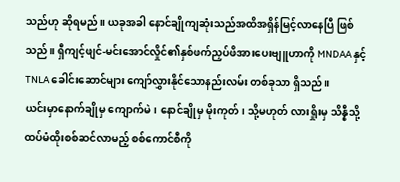သည်ဟု ဆိုရမည်။ ယခုအခါ နောင်ချိုကျဆုံးသည်အထိအရှိန်မြင့်လာနေပြီ ဖြစ်သည်။ ရှီကျင့်ဖျင်-မင်းအောင်လှိုင်၏နှစ်ဖက်ညှပ်ဖိအားပေးဗျူဟာကို MNDAA နှင့် TNLA ခေါင်းဆောင်များ ကျော်လွှားနိုင်သောနည်းလမ်း တစ်ခုသာ ရှိသည်။
ယင်းမှာနောက်ချိုမှ ကျောက်မဲ၊ နောင်ချိုမှ မိုးကုတ်၊ သို့မဟုတ် လားရှိုးမှ သိန္နီသို့ထပ်မံထိုးစစ်ဆင်လာမည့် စစ်ကောင်စီကို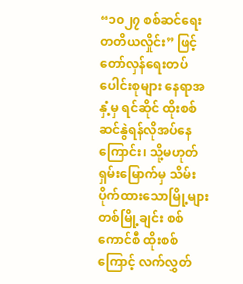“၁၀၂၇ စစ်ဆင်ရေး တတိယလှိုင်း” ဖြင့်တော်လှန်ရေးတပ်ပေါင်းစုများ နေရာအနှံ့မှ ရင်ဆိုင် ထိုးစစ် ဆင်နွဲရန်လိုအပ်နေကြောင်း၊ သို့မဟုတ် ရှမ်းမြောက်မှ သိမ်းပိုက်ထားသောမြို့များတစ်မြို့ချင်း စစ်ကောင်စီ ထိုးစစ်ကြောင့် လက်လွှတ်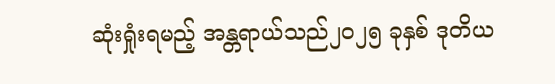ဆုံးရှုံးရမည့် အန္တရာယ်သည်၂၀၂၅ ခုနှစ် ဒုတိယ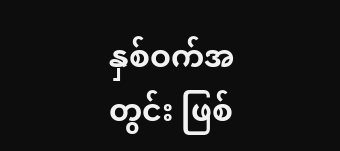နှစ်ဝက်အတွင်း ဖြစ်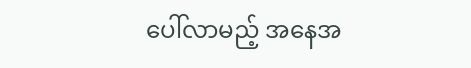ပေါ်လာမည့် အနေအ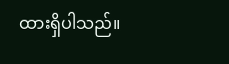ထားရှိပါသည်။